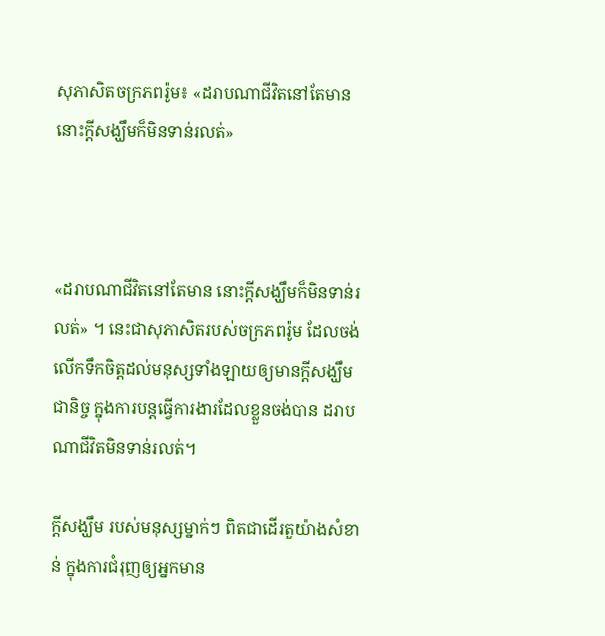សុភាសិតចក្រភពរ៉ូម៖ «ដរាបណាជីវិតនៅតែមាន នោះក្ដីសង្ឃឹមក៏មិនទាន់រលត់»



«ដរាបណាជីវិតនៅតែមាន នោះក្ដីសង្ឃឹមក៏មិនទាន់រលត់» ។ នេះជាសុភាសិតរបស់ចក្រភពរ៉ូម ដែលចង់លើកទឹកចិត្តដល់មនុស្សទាំងឡាយឲ្យមានក្ដីសង្ឃឹមជានិច្ច ក្នុងការបន្តធ្វើការងារដែលខ្លួនចង់បាន ដរាបណាជីវិតមិនទាន់រលត់។

ក្តីសង្ឃឹម របស់មនុស្សម្នាក់ៗ ពិតជាដើរតួយ៉ាងសំខាន់ ក្នុងការជំរុញឲ្យអ្នកមាន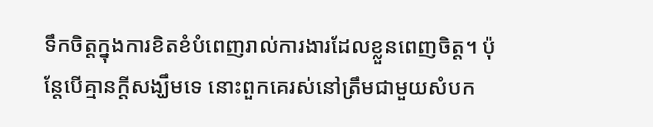ទឹកចិត្តក្នុងការខិតខំបំពេញរាល់ការងារដែលខ្លួនពេញចិត្ត។ ប៉ុន្តែបើគ្មានក្តីសង្ឃឹមទេ នោះពួកគេរស់នៅត្រឹមជាមួយសំបក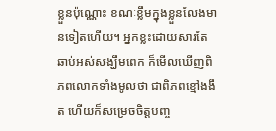ខ្លួនប៉ុណ្ណោះ ខណៈខ្លឹមក្នុងខ្លួនលែងមានទៀតហើយ។ អ្នកខ្លះដោយសារតែឆាប់អស់សង្ឃឹមពេក ក៏មើលឃើញពិភពលោកទាំងមូលថា ជាពិភពខ្មៅងងឹត ហើយក៏សម្រេចចិត្តបញ្ច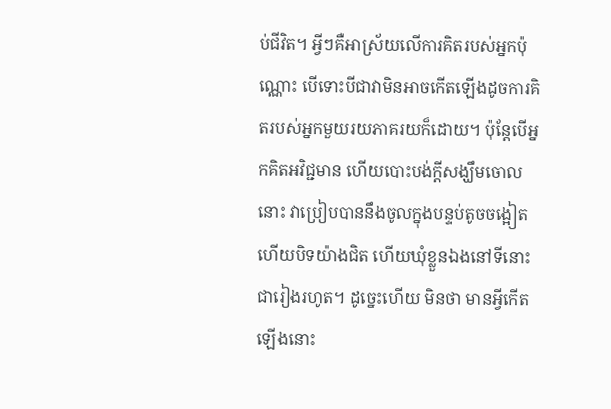ប់ជីវិត។ អ្វីៗគឺអាស្រ័យលើការគិតរបស់អ្នកប៉ុណ្ណោះ បើទោះបីជាវាមិនអាចកើតឡើងដូចការគិតរបស់អ្នកមួយរយភាគរយក៏ដោយ។ ប៉ុន្តែបើអ្នកគិតអវិជ្ជមាន ហើយបោះបង់ក្តីសង្ឃឹមចោលនោះ វាប្រៀបបាននឹងចូលក្នុងបន្ទប់តូចចង្អៀត ហើយបិទយ៉ាងជិត ហើយឃុំខ្លួនឯងនៅទីនោះជារៀងរហូត។ ដូច្នេះហើយ មិនថា មានអ្វីកើតឡើងនោះ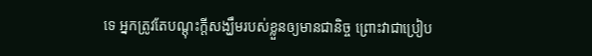ទេ អ្នកត្រូវតែបណ្ដុះក្តីសង្ឃឹមរបស់ខ្លួនឲ្យមានជានិច្ច ព្រោះវាជាប្រៀប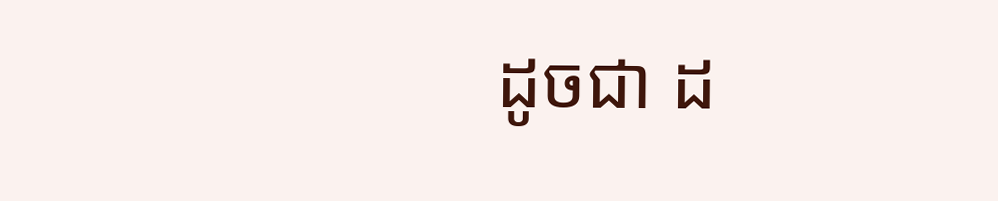ដូចជា ដ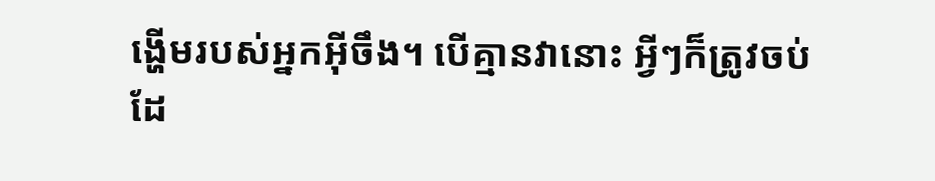ង្ហើមរបស់អ្នកអ៊ីចឹង។ បើគ្មានវានោះ អ្វីៗក៏ត្រូវចប់ដែ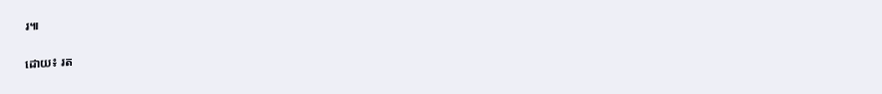រ៕

ដោយ៖ រត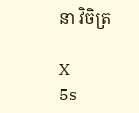នា វិចិត្រ

X
5s